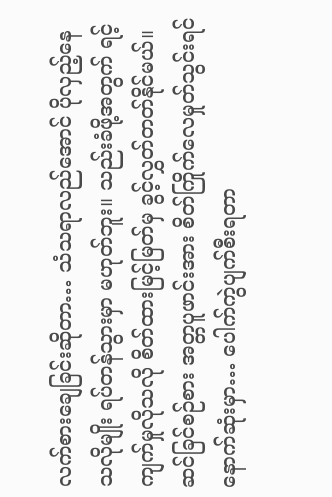လက်စားချေခြင်းဆိုတာ… သံသရာလည်အောင် ပိုလှည့်နေသလိုမျိုး ရပ်တန်သွားမှာ မဟုတ်ဘူး။ သည်းခံဖို့အတွက် ရင့်ကျက်မှုလိုသလို စိတ်ထားမြင့်မြတ်မှ ခွင့်လွှတ်တတ်နိုင်မယ်။ ဆင်ခြင်စဉ်စား အတ္တပူဖာင်းအား စိတ်ကြိုက်လေမှုတ်သွင်းရင် နောက်ဆုံးမှာ… ပေါက်ကွဲပျက်စီးရတာ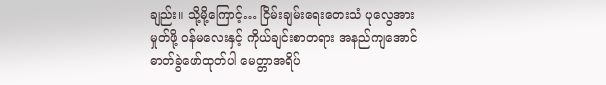ချည်း။ သို့မို့ကြောင့်… ငြိမ်းချမ်းရေးတေးသံ ပုလွေအားမှုတ်ဖို့ ဝန်မလေးနှင့် ကိုယ်ချင်းစာတရား အနည်ကျအောင် ဓာတ်ခွဲဖော်ထုတ်ပါ မေတ္တာအရိပ်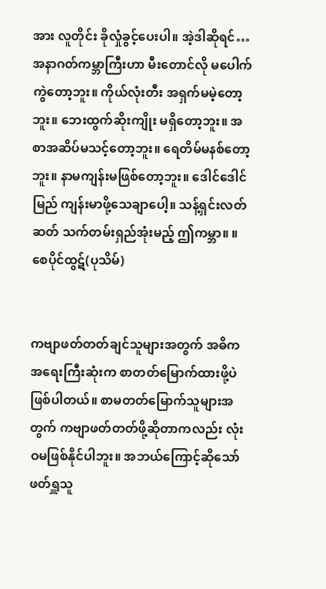အား လူတိုင်း ခိုလှုံခွင့်ပေးပါ။ အဲ့ဒါဆိုရင်… အနာဂတ်ကမ္ဘာကြီးဟာ မီးတောင်လို မပေါက်ကွဲတော့ဘူး။ ကိုယ်လုံးတီး အရှက်မမဲ့တော့ဘူး။ ဘေးထွက်ဆိုးကျိုး မရှိတော့ဘူး။ အစာအဆိပ်မသင့်တော့ဘူး။ ရေတိမ်မနစ်တော့ဘူး။ နာမကျန်းမဖြစ်တော့ဘူး။ ဒေါင်ဒေါင်မြည် ကျန်းမာဖို့သေချာပေါ့။ သန့်ရှင်းလတ်ဆတ် သက်တမ်းရှည်အုံးမည့် ဤကမ္ဘာ။ ။ စေပိုင်ထွဋ်(ပုသိမ်)


ကဗျာဖတ်တတ်ချင်သူများအတွက် အဓိက အရေးကြီးဆုံးက စာတတ်မြောက်ထားဖို့ပဲ ဖြစ်ပါတယ်။ စာမတတ်မြောက်သူများအတွက် ကဗျာဖတ်တတ်ဖို့ဆိုတာကလည်း လုံးဝမဖြစ်နိုင်ပါဘူး။ အဘယ်ကြောင့်ဆိုသော် ဖတ်ရှူသူ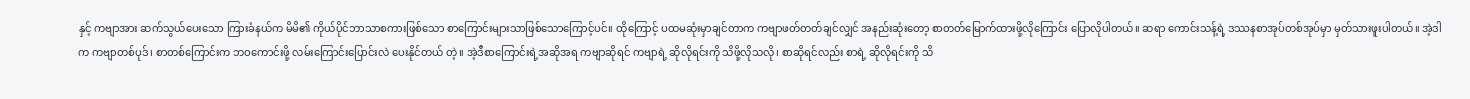နှင့် ကဗျာအား ဆက်သွယ်ပေးသော ကြားခံနယ်က မိမိ၏ ကိုယ်ပိုင်ဘာသာစကားဖြစ်သော စာကြောင်းများသာဖြစ်သောကြောင့်ပင်။ ထိုကြောင့် ပထမဆုံးမှာချင်တာက ကဗျာဖတ်တတ်ချင်လျှင် အနည်းဆုံးတော့ စာတတ်မြောက်ထားဖို့လိုကြောင်း ပြောလိုပါတယ်။ ဆရာ ကောင်းသန့်ရဲ့ ဒဿနစာအုပ်တစ်အုပ်မှာ မှတ်သားဖူးပါတယ်။ အဲ့ဒါက ကဗျာတစ်ပုဒ်၊ စာတစ်ကြောင်းက ဘဝကောင်းဖို့ လမ်းကြောင်းပြောင်းလဲ ပေးနိုင်တယ် တဲ့။ အဲ့ဒီစာကြောင်းရဲ့အဆိုအရ ကဗျာဆိုရင် ကဗျာရဲ့ ဆိုလိုရင်းကို သိဖို့လိုသလို၊ စာဆိုရင်လည်း စာရဲ့ ဆိုလိုရင်းကို သိ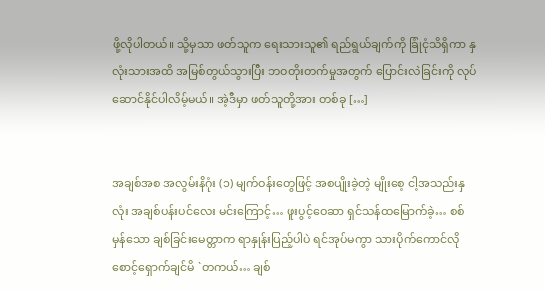ဖို့လိုပါတယ်။ သို့မှသာ ဖတ်သူက ရေးသားသူ၏ ရည်ရွယ်ချက်ကို ခြုံငုံသိရှိကာ နှလုံးသားအထိ အမြစ်တွယ်သွားပြီး ဘဝတိုးတက်မှုအတွက် ပြောင်းလဲခြင်းကို လုပ်ဆောင်နိုင်ပါလိမ့်မယ်။ အဲ့ဒီမှာ ဖတ်သူတို့အား တစ်ခု […]


အချစ်အစ အလွမ်းနိဂုံး (၁) မျက်ဝန်းတွေဖြင့် အစပျိုးခဲ့တဲ့ မျိုးစေ့ ငါ့အသည်းနှလုံး အချစ်ပန်းပင်လေး မင်းကြောင့်… ဖူးပွင့်ဝေဆာ ရှင်သန်ထမြောက်ခဲ့… စစ်မှန်သော ချစ်ခြင်းမေတ္တာက ရာနှုန်းပြည့်ပါပဲ ရင်အုပ်မကွာ သားပိုက်ကောင်လို စောင့်ရှောက်ချင်မိ `တကယ်… ချစ်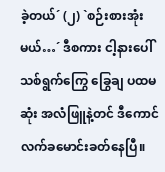ခဲ့တယ်´ (၂) `စဉ်းစားအုံးမယ်…´ ဒီစကား ငါ့နားပေါ် သစ်ရွက်ကြွေ ခြွေချ ပထမဆုံး အလံဖြူနဲ့တင် ဒီကောင် လက်ခမောင်းခတ်နေပြီ။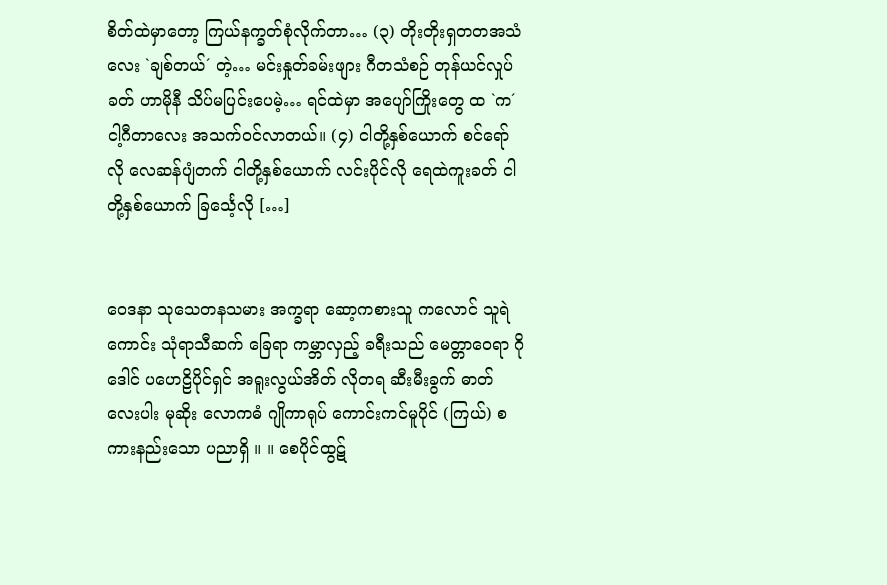စိတ်ထဲမှာတော့ ကြယ်နက္ခတ်စုံလိုက်တာ… (၃) တိုးတိုးရှတတအသံလေး `ချစ်တယ်´ တဲ့… မင်းနှုတ်ခမ်းဖျား ဂီတသံစဉ် တုန်ယင်လှုပ်ခတ် ဟာမိုနီ သိပ်မပြင်းပေမဲ့… ရင်ထဲမှာ အပျော်ကြိုးတွေ ထ `က´ ငါ့ဂီတာလေး အသက်ဝင်လာတယ်။ (၄) ငါတို့နှစ်ယောက် စင်ရော်လို လေဆန်ပျံတက် ငါတို့နှစ်ယောက် လင်းပိုင်လို ရေထဲကူးခတ် ငါတို့နှစ်ယောက် ခြင်္သေ့လို […]


ဝေဒနာ သုသေတနသမား အက္ခရာ ဆော့ကစားသူ ကလောင် သူရဲကောင်း သုံရာသီဆက် ခြေရာ ကမ္ဘာလှည့် ခရီးသည် မေတ္တာဝေရာ ဂိုဒေါင် ပဟေဠိပိုင်ရှင် အရူးလွယ်အိတ် လိုတရ ဆီးမီးခွက် ဓာတ်လေးပါး မုဆိုး လောကဓံ ဂျိုကာရုပ် ကောင်းကင်မူပိုင် (ကြယ်) စကားနည်းသော ပညာရှိ ။ ။ စေပိုင်ထွဋ်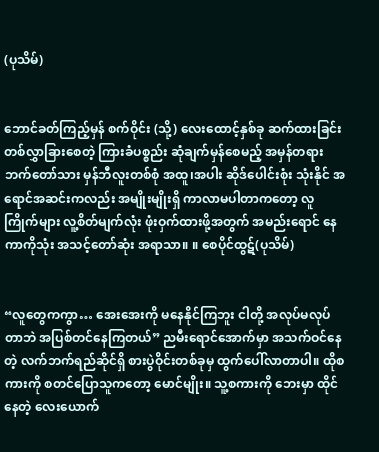(ပုသိမ်)


ဘောင်ခတ်ကြည့်မှန် စက်ဝိုင်း (သို့) လေးထောင့်နှစ်ခု ဆက်ထားခြင်း တစ်လွှာခြားစေတဲ့ ကြားခံပစ္စည်း ဆုံချက်မှန်စေမည့် အမှန်တရားဘက်တော်သား မှန်ဘီလူးတစ်စုံ အထူ၊အပါး ဆိုဒ်ပေါင်းစုံး သုံးနိုင် အရောင်အဆင်းကလည်း အမျိုးမျိုးရှိ ကာလာမပါတာကတော့ လူကြိုက်များ လူ့စိတ်မျက်လုံး ဖုံးဝှက်ထားဖို့အတွက် အမည်းရောင် နေကာကိုသုံး အသင့်တော်ဆုံး အရာသာ။ ။ စေပိုင်ထွဋ်(ပုသိမ်)


“လူတွေကကွာ… အေးအေးကို မနေနိုင်ကြဘူး ငါတို့ အလုပ်မလုပ်တာဘဲ အပြစ်တင်နေကြတယ်” ညမီးရောင်အောက်မှာ အသက်ဝင်နေတဲ့ လက်ဘက်ရည်ဆိုင်ရှိ စားပွဲဝိုင်းတစ်ခုမှ ထွက်ပေါ်လာတာပါ။ ထိုစကားကို စတင်ပြောသူကတော့ မောင်မျိုး။ သူ့စကားကို ဘေးမှာ ထိုင်နေတဲ့ လေးယောက်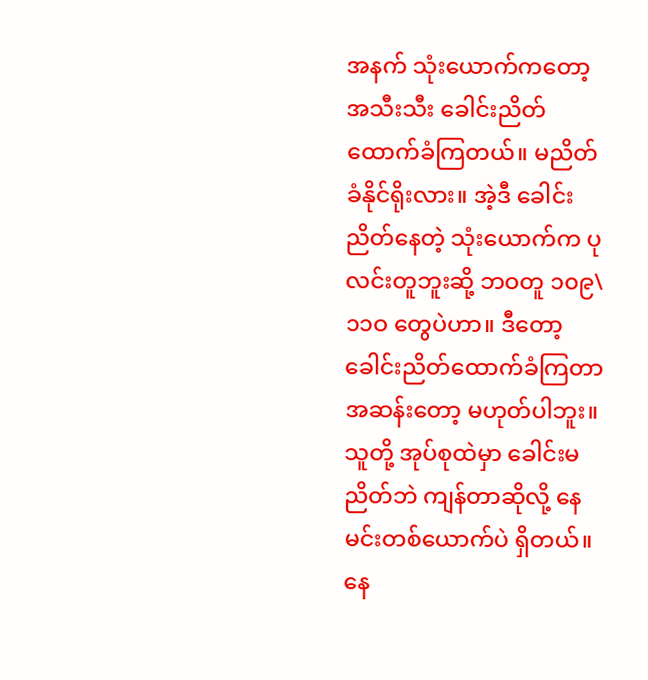အနက် သုံးယောက်ကတော့ အသီးသီး ခေါင်းညိတ်ထောက်ခံကြတယ်။ မညိတ်ခံနိုင်ရိုးလား။ အဲ့ဒီ ခေါင်းညိတ်နေတဲ့ သုံးယောက်က ပုလင်းတူဘူးဆို့ ဘဝတူ ၁၀၉\၁၁ဝ တွေပဲဟာ။ ဒီတော့ ခေါင်းညိတ်ထောက်ခံကြတာ အဆန်းတော့ မဟုတ်ပါဘူး။ သူတို့ အုပ်စုထဲမှာ ခေါင်းမညိတ်ဘဲ ကျန်တာဆိုလို့ နေမင်းတစ်ယောက်ပဲ ရှိတယ်။ နေ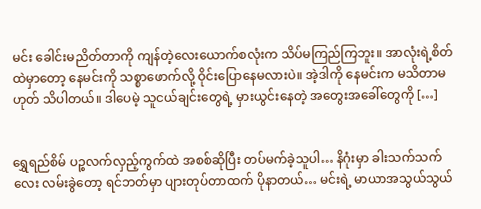မင်း ခေါင်းမညိတ်တာကို ကျန်တဲ့လေးယောက်စလုံးက သိပ်မကြည်ကြဘူး။ အာလုံးရဲ့စိတ်ထဲမှာတော့ နေမင်းကို သစ္စာဖောက်လို့ ဝိုင်းပြောနေမလားပဲ။ အဲ့ဒါကို နေမင်းက မသိတာမဟုတ် သိပါတယ်။ ဒါပေမဲ့ သူငယ်ချင်းတွေရဲ့ မှားယွင်းနေတဲ့ အတွေးအခေါ်တွေကို […]


ရွှေရည်စိမ် ပဉ္စလက်လှည့်ကွက်ထဲ အစစ်ဆိုပြီး တပ်မက်ခဲ့သူပါ… နိဂုံးမှာ ခါးသက်သက်လေး လမ်းခွဲတော့ ရင်ဘတ်မှာ ပျားတုပ်တာထက် ပိုနာတယ်… မင်းရဲ့ မာယာအသွယ်သွယ်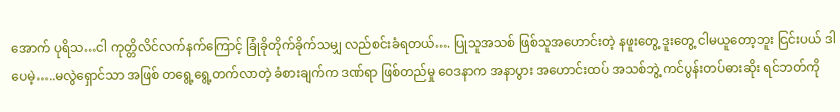အောက် ပုရိသ…ငါ ကုတ္တိလိင်လက်နက်ကြောင့် ခြုံခိုတိုက်ခိုက်သမျှ လည်စင်းခံရတယ်…. ပြုသူအသစ် ဖြစ်သူအဟောင်းတဲ့ နဖူးတွေ့ ဒူးတွေ့ ငါမယူတော့ဘူး ငြင်းပယ် ဒါပေမဲ့…..မလွဲရှောင်သာ အဖြစ် တရွေ့ရွေ့တက်လာတဲ့ ခံစားချက်က ဒဏ်ရာ ဖြစ်တည်မှု ဝေဒနာက အနာပွား အဟောင်းထပ် အသစ်ဘွဲ့ ကင်ပွန်းတပ်ဓားဆိုး ရင်ဘတ်ကို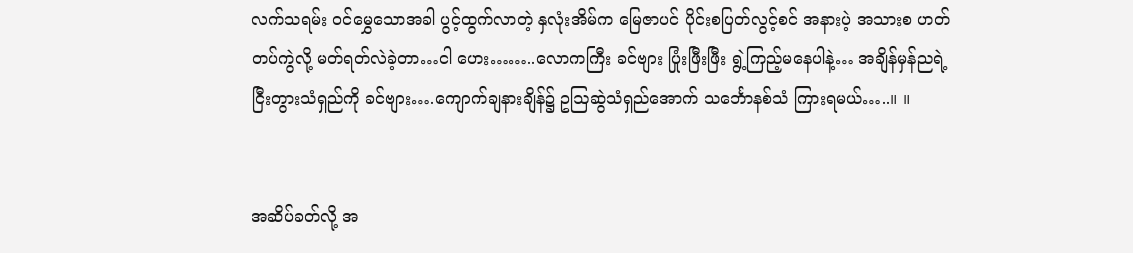လက်သရမ်း ဝင်မွှေသောအခါ ပွင့်ထွက်လာတဲ့ နှလုံးအိမ်က မြေဇာပင် ပိုင်းစပြတ်လွင့်စင် အနားပဲ့ အသားစ ဟတ်တပ်ကွဲလို့ မတ်ရတ်လဲခဲ့တာ…ငါ ဟေး……..လောကကြီး ခင်ဗျား ပြုံးဖြီးဖြီး ရွဲ့ကြည့်မနေပါနဲ့… အချိန်မှန်ညရဲ့ ငြီးတွားသံရှည်ကို ခင်ဗျား….ကျောက်ချနားချိန်၌ ဥဩဆွဲသံရှည်အောက် သင်္ဘောနစ်သံ ကြားရမယ်…..။ ။


အဆိပ်ခတ်လို့ အ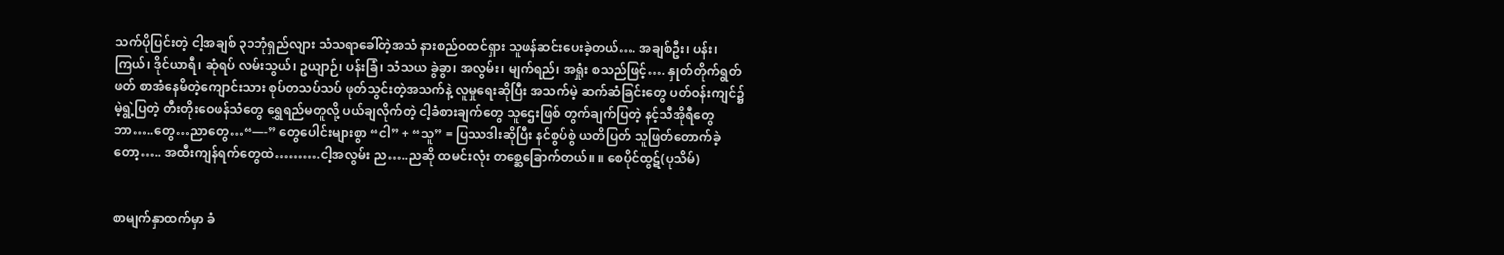သက်ပိုပြင်းတဲ့ ငါ့အချစ် ၃၁ဘုံရှည်လျား သံသရာခေါ်တဲ့အသံ နားစည်ဝထင်ရှား သူဖန်ဆင်းပေးခဲ့တယ်…. အချစ်ဦး၊ ပန်း၊ ကြယ်၊ ဒိုင်ယာရီ၊ ဆုံရပ် လမ်းသွယ်၊ ဥယျာဉ်၊ ပန်းခြံ၊ သံသယ ခွဲခွာ၊ အလွမ်း၊ မျက်ရည်၊ အရှုံး စသည်ဖြင့်…. နှုတ်တိုက်ရွတ်ဖတ် စာအံနေမိတဲ့ကျောင်းသား စုပ်တသပ်သပ် ဖုတ်သွင်းတဲ့အသက်နဲ့ လူမှုရေးဆိုပြီး အသက်မဲ့ ဆက်ဆံခြင်းတွေ ပတ်ဝန်းကျင်၌ မဲ့ရွဲ့ပြတဲ့ တီးတိုးဝေဖန်သံတွေ ရွှေရည်မတူလို့ ပယ်ချလိုက်တဲ့ ငါ့ခံစားချက်တွေ သူဌေးဖြစ် တွက်ချက်ပြတဲ့ နင့်သီအိုရီတွေ ဘာ…..တွေ…ညာတွေ…“—-” တွေပေါင်းများစွာ “ငါ” + “သူ” = ပြဿဒါးဆိုပြီး နင်စွပ်စွဲ ယတိပြတ် သူဖြတ်တောက်ခဲ့တော့….. အထီးကျန်ရက်တွေထဲ……….ငါ့အလွမ်း ည…..ညဆို ထမင်းလုံး တစ္ဆေခြောက်တယ်။ ။ စေပိုင်ထွဋ်(ပုသိမ်)


စာမျက်နှာထက်မှာ ခံ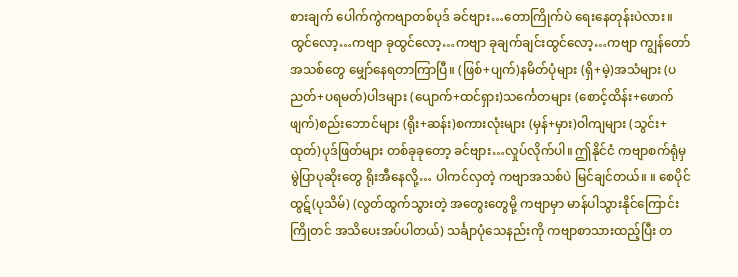စားချက် ပေါက်ကွဲကဗျာတစ်ပုဒ် ခင်ဗျား…တောကြိုက်ပဲ ရေးနေတုန်းပဲလား။ ထွင်လော့…ကဗျာ ခုထွင်လော့…ကဗျာ ခုချက်ချင်းထွင်လော့…ကဗျာ ကျွန်တော် အသစ်တွေ မျှော်နေရတာကြာပြီ။ (ဖြစ်+ပျက်)နမိတ်ပုံများ (ရှိ+မဲ့)အသံများ (ပညတ်+ပရမတ်)ပါဒများ (ပျောက်+ထင်ရှား)သင်္ကေတများ (စောင့်ထိန်း+ဖောက်ဖျက်)စည်းဘောင်များ (ရိုး+ဆန်း)စကားလုံးများ (မှန်+မှား)ဝါကျများ (သွင်း+ထုတ်)ပုဒ်ဖြတ်များ တစ်ခုခုတော့ ခင်ဗျား…လှုပ်လိုက်ပါ။ ဤနိုင်ငံ ကဗျာစက်ရုံမှ မွဲပြာပုဆိုးတွေ ရိုးအီနေလို့… ပါကင်လှတဲ့ ကဗျာအသစ်ပဲ မြင်ချင်တယ်။ ။ စေပိုင်ထွဋ်(ပုသိမ်) (လွတ်ထွက်သွားတဲ့ အတွေးတွေမို့ ကဗျာမှာ မာန်ပါသွားနိုင်ကြောင်း ကြိုတင် အသိပေးအပ်ပါတယ်) သင်္ချာပုံသေနည်းကို ကဗျာစာသားထည့်ပြီး တ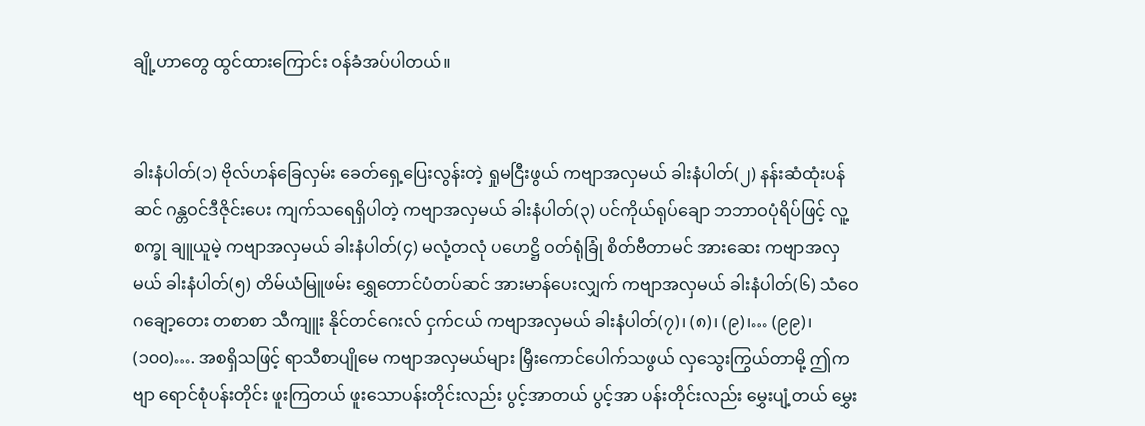ချို့ဟာတွေ ထွင်ထားကြောင်း ဝန်ခံအပ်ပါတယ်။


ခါးနံပါတ်(၁) ဗိုလ်ဟန်ခြေလှမ်း ခေတ်ရှေ့ပြေးလွန်းတဲ့ ရှုမငြီးဖွယ် ကဗျာအလှမယ် ခါးနံပါတ်(၂) နန်းဆံထုံးပန်ဆင် ဂန္တဝင်ဒီဇိုင်းပေး ကျက်သရေရှိပါတဲ့ ကဗျာအလှမယ် ခါးနံပါတ်(၃) ပင်ကိုယ်ရုပ်ချော ဘဘာဝပုံရိပ်ဖြင့် လူ့စက္ခု ချူယူမဲ့ ကဗျာအလှမယ် ခါးနံပါတ်(၄) မလုံ့တလုံ ပဟေဋ္ဌိ ဝတ်ရုံခြုံ စိတ်ဗီတာမင် အားဆေး ကဗျာအလှမယ် ခါးနံပါတ်(၅) တိမ်ယံမြူဖမ်း ရွှေတောင်ပံတပ်ဆင် အားမာန်ပေးလျှက် ကဗျာအလှမယ် ခါးနံပါတ်(၆) သံဝေဂချော့တေး တစာစာ သီကျူး နိုင်တင်ဂေးလ် ငှက်ငယ် ကဗျာအလှမယ် ခါးနံပါတ်(၇)၊ (၈)၊ (၉)၊… (၉၉)၊ (၁၀၀)…. အစရှိသဖြင့် ရာသီစာပျိုမေ ကဗျာအလှမယ်များ မြှီးကောင်ပေါက်သဖွယ် လှသွေးကြွယ်တာမို့ ဤကဗျာ ရောင်စုံပန်းတိုင်း ဖူးကြတယ် ဖူးသောပန်းတိုင်းလည်း ပွင့်အာတယ် ပွင့်အာ ပန်းတိုင်းလည်း မွှေးပျံ့တယ် မွှေး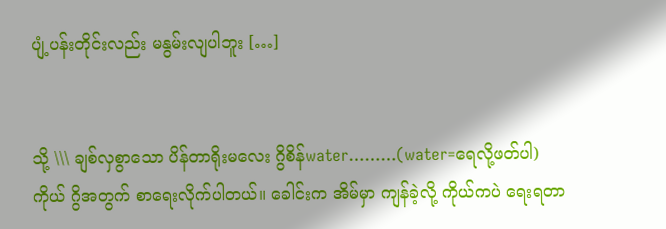ပျံ့ပန်းတိုင်းလည်း မနွမ်းလျပါဘူး […]


သို့ \\\ ချစ်လှစွာသော ပိန်တာရိုးမလေး ဂွိစိန်water………(water=ရေလို့ဖတ်ပါ) ကိုယ် ဂွိအတွက် စာရေးလိုက်ပါတယ်။ ခေါင်းက အိမ်မှာ ကျန်ခဲ့လို့ ကိုယ်ကပဲ ရေးရတာ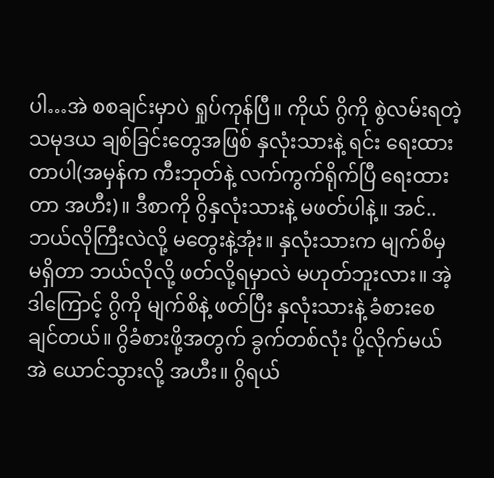ပါ…အဲ စစချင်းမှာပဲ ရှုပ်ကုန်ပြီ။ ကိုယ် ဂွိကို စွဲလမ်းရတဲ့ သမုဒယ ချစ်ခြင်းတွေအဖြစ် နှလုံးသားနဲ့ ရင်း ရေးထားတာပါ(အမှန်က ကီးဘုတ်နဲ့ လက်ကွက်ရိုက်ပြီ ရေးထားတာ အဟီး)။ ဒီစာကို ဂွိနှလုံးသားနဲ့ မဖတ်ပါနဲ့။ အင်..ဘယ်လိုကြီးလဲလို့ မတွေးနဲ့အုံး။ နှလုံးသားက မျက်စိမှ မရှိတာ ဘယ်လိုလို့ ဖတ်လို့ရမှာလဲ မဟုတ်ဘူးလား။ အဲ့ဒါကြောင့် ဂွိကို မျက်စိနဲ့ ဖတ်ပြီး နှလုံးသားနဲ့ ခံစားစေချင်တယ်။ ဂွိခံစားဖို့အတွက် ခွက်တစ်လုံး ပို့လိုက်မယ် အဲ ယောင်သွားလို့ အဟီး။ ဂွိရယ်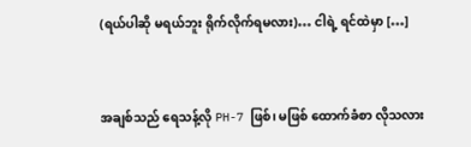(ရယ်ပါဆို မရယ်ဘူး ရိုက်လိုက်ရမလား)… ငါရဲ့ ရင်ထဲမှာ […]


အချစ်သည် ရေသန့်လို PH-7 ဖြစ်၊ မဖြစ် ထောက်ခံစာ လိုသလား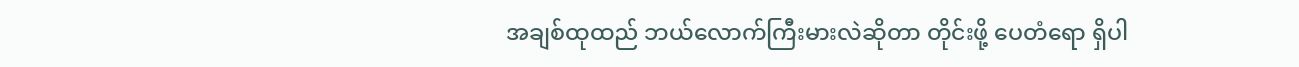အချစ်ထုထည် ဘယ်လောက်ကြီးမားလဲဆိုတာ တိုင်းဖို့ ပေတံရော ရှိပါ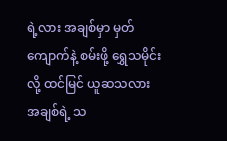ရဲ့လား အချစ်မှာ မှတ်ကျောက်နဲ့ စမ်းဖို့ ရွှေသမိုင်းလို့ ထင်မြင် ယူဆသလား အချစ်ရဲ့ သ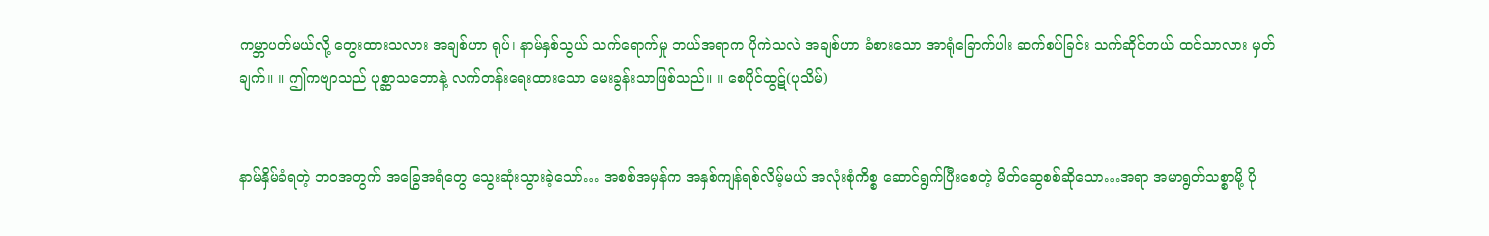ကမ္ဘာပတ်မယ်လို့ တွေးထားသလား အချစ်ဟာ ရုပ်၊ နာမ်နှစ်သွယ် သက်ရောက်မှု ဘယ်အရာက ပိုကဲသလဲ အချစ်ဟာ ခံစားသော အာရုံခြောက်ပါး ဆက်စပ်ခြင်း သက်ဆိုင်တယ် ထင်သာလား မှတ်ချက်။ ။ ဤကဗျာသည် ပုစ္ဆာသဘောနဲ့ လက်တန်းရေးထားသော မေးခွန်းသာဖြစ်သည်။ ။ စေပိုင်ထွဋ်(ပုသိမ်)


နာမ်နှိမ်ခံရတဲ့ ဘဝအတွက် အခြွေအရံတွေ သွေးဆုံးသွားခဲ့သော်… အစစ်အမှန်က အနှစ်ကျန်ရစ်လိမ့်မယ် အလုံးစုံကိစ္စ ဆောင်ရွက်ပြီးစေတဲ့ မိတ်ဆွေစစ်ဆိုသော…အရာ အမာရွတ်သစ္စာမို့ ပို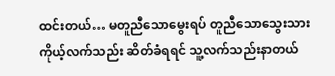ထင်းတယ်… မတူညီသောမွေးရပ် တူညီသောသွေးသား ကိုယ့်လက်သည်း ဆိတ်ခံရရင် သူ့လက်သည်းနာတယ်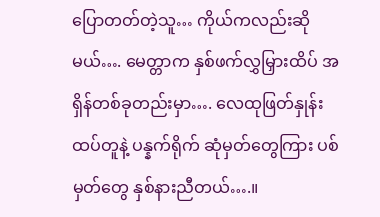ပြောတတ်တဲ့သူ… ကိုယ်ကလည်းဆိုမယ်…. မေတ္တာက နှစ်ဖက်လွှမြှားထိပ် အရှိန်တစ်ခုတည်းမှာ…. လေထုဖြတ်နှုန်း ထပ်တူနဲ့ ပန္နက်ရိုက် ဆုံမှတ်တွေကြား ပစ်မှတ်တွေ နှစ်နားညီတယ်….။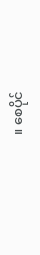။ စေပိုင်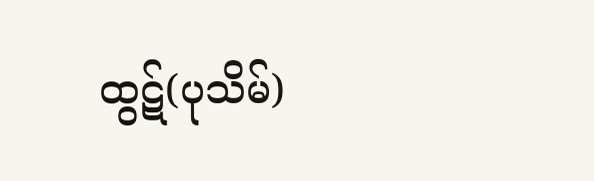ထွဋ်(ပုသိမ်)